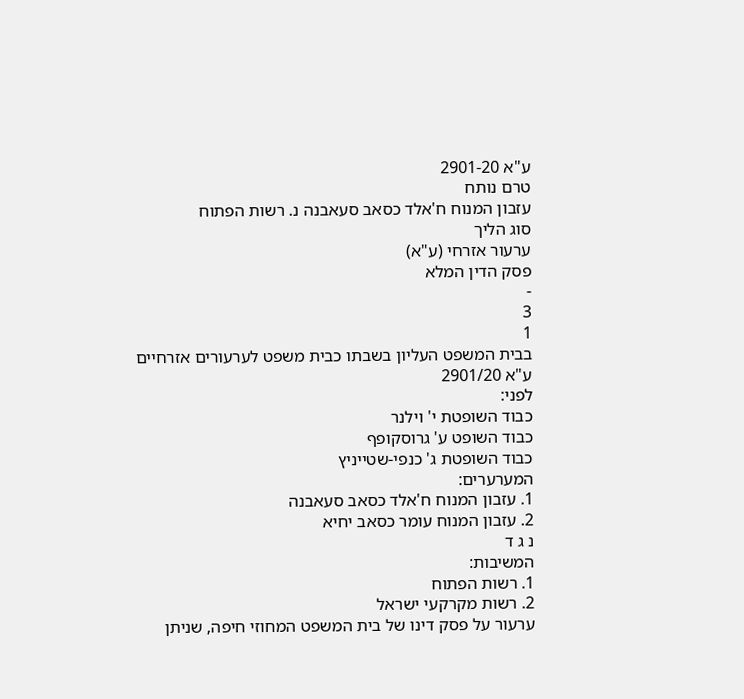ע"א 2901-20
טרם נותח
עזבון המנוח ח'אלד כסאב סעאבנה נ. רשות הפתוח
סוג הליך
ערעור אזרחי (ע"א)
פסק הדין המלא
-
3
1
בבית המשפט העליון בשבתו כבית משפט לערעורים אזרחיים
ע"א 2901/20
לפני:
כבוד השופטת י' וילנר
כבוד השופט ע' גרוסקופף
כבוד השופטת ג' כנפי-שטייניץ
המערערים:
1. עזבון המנוח ח'אלד כסאב סעאבנה
2. עזבון המנוח עומר כסאב יחיא
נ ג ד
המשיבות:
1. רשות הפתוח
2. רשות מקרקעי ישראל
ערעור על פסק דינו של בית המשפט המחוזי חיפה, שניתן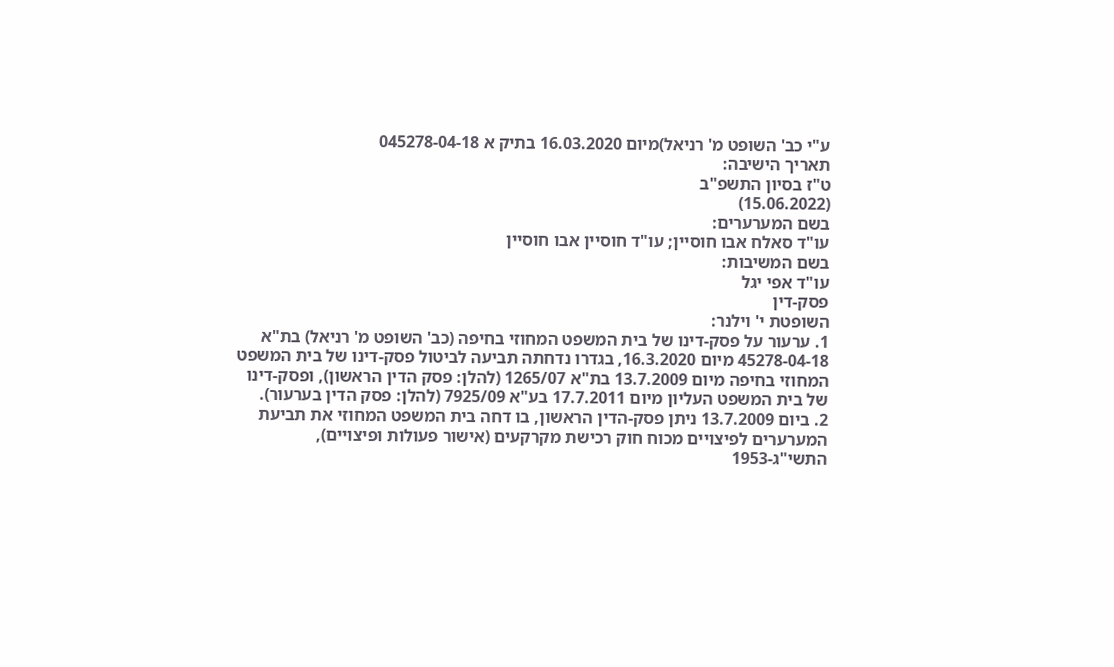ע"י כב' השופט מ' רניאל)מיום 16.03.2020 בתיק א 045278-04-18
תאריך הישיבה:
ט"ז בסיון התשפ"ב
(15.06.2022)
בשם המערערים:
עו"ד סאלח אבו חוסיין; עו"ד חוסיין אבו חוסיין
בשם המשיבות:
עו"ד אפי יגל
פסק-דין
השופטת י' וילנר:
1. ערעור על פסק-דינו של בית המשפט המחוזי בחיפה (כב' השופט מ' רניאל) בת"א 45278-04-18 מיום 16.3.2020, בגדרו נדחתה תביעה לביטול פסק-דינו של בית המשפט המחוזי בחיפה מיום 13.7.2009 בת"א 1265/07 (להלן: פסק הדין הראשון), ופסק-דינו של בית המשפט העליון מיום 17.7.2011 בע"א 7925/09 (להלן: פסק הדין בערעור).
2. ביום 13.7.2009 ניתן פסק-הדין הראשון, בו דחה בית המשפט המחוזי את תביעת המערערים לפיצויים מכוח חוק רכישת מקרקעים (אישור פעולות ופיצויים), התשי"ג-1953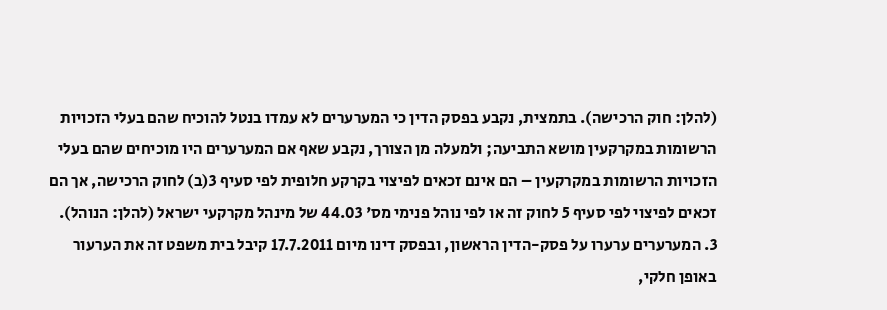(להלן: חוק הרכישה). בתמצית, נקבע בפסק הדין כי המערערים לא עמדו בנטל להוכיח שהם בעלי הזכויות הרשומות במקרקעין מושא התביעה; ולמעלה מן הצורך, נקבע שאף אם המערערים היו מוכיחים שהם בעלי הזכויות הרשומות במקרקעין – הם אינם זכאים לפיצוי בקרקע חלופית לפי סעיף 3(ב) לחוק הרכישה, אך הם זכאים לפיצוי לפי סעיף 5 לחוק זה או לפי נוהל פנימי מס' 44.03 של מינהל מקרקעי ישראל (להלן: הנוהל).
3. המערערים ערערו על פסק-הדין הראשון, ובפסק דינו מיום 17.7.2011 קיבל בית משפט זה את הערעור באופן חלקי,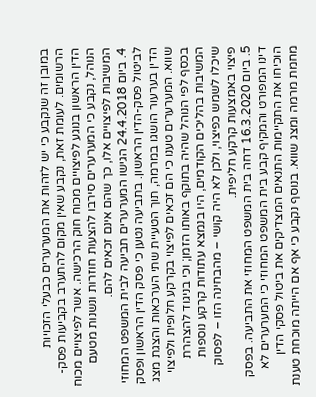במובן זה שנקבע כי יש לזהות את המערערים כבעלי הזכויות הרשומים. לעומת זאת, נקבע שאין מקום להתערב בקביעות פסק-הדין הראשון בנוגע לפיצויים מכוח חוק הרכישה. אשר לפיצויים מכוח הנוהל, נקבע כי המערערים סירבו להצעות חוזרות ונשנות מטעם המשיבות לפיצויים אלו, כך שהם אינם זכאים להם.
4. ביום 24.4.2018 הגישו המערערים תביעה לבית המשפט המחוזי לביטול פסק-הדין הראשון. בתביעה נטען כי פסק הדין הראשון ופסק הדין בערעור הושגו במרמה, תוך הטעיית שתי הערכאות והצגת מצג שווא. המערערים טענו כי הם זכאים לפיצוי בקרקע חלופית ולפיצוי בכסף לפי הנוהל שהיה בתוקף באותו הזמן; וכי בניגוד להצהרת המשיבות בהליכים הקודמים, היו בנמצא עתודות קרקע נוספות שיכלו לשמש כפיצוי, ולכן לא היה קושי – מהבחינה הזו – לפסוק פיצוי באמצעות קרקע חליפית.
5. ביום 16.3.2020 דחה בית המשפט המחוזי את התביעה. בפסק דינו המפורט והמקיף קבע בית המשפט המחוזי כי המערערים לא הוכיחו את התקיימות התנאים המצדיקים את ביטול פסקי הדין מחמת מרמה ומצג שווא. בנוסף נקבע כי אף אם הייתה מוכחת טענת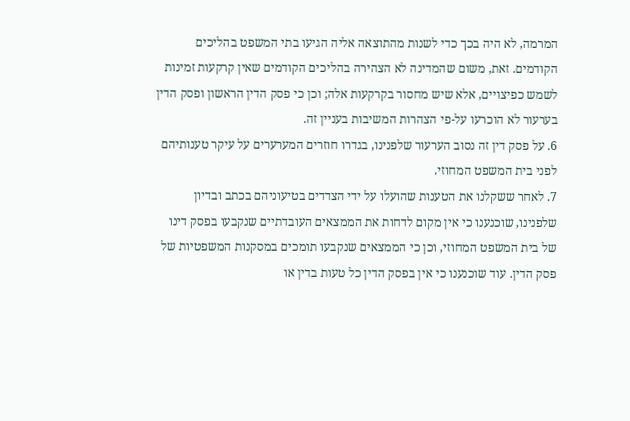המרמה, לא היה בכך כדי לשנות מהתוצאה אליה הגיעו בתי המשפט בהליכים הקודמים. זאת, משום שהמדינה לא הצהירה בהליכים הקודמים שאין קרקעות זמינות לשמש כפיצויים, אלא שיש מחסור בקרקעות אלה; וכן כי פסק הדין הראשון ופסק הדין בערעור לא הוכרעו על-פי הצהרות המשיבות בעניין זה.
6. על פסק דין זה נסוב הערעור שלפנינו, בגדרו חוזרים המערערים על עיקר טענותיהם לפני בית המשפט המחוזי.
7. לאחר ששקלנו את הטענות שהועלו על ידי הצדדים בטיעוניהם בכתב ובדיון שלפנינו, שוכנענו כי אין מקום לדחות את הממצאים העובדתיים שנקבעו בפסק דינו של בית המשפט המחוזי, וכן כי הממצאים שנקבעו תומכים במסקנות המשפטיות של פסק הדין. עוד שוכנענו כי אין בפסק הדין כל טעות בדין או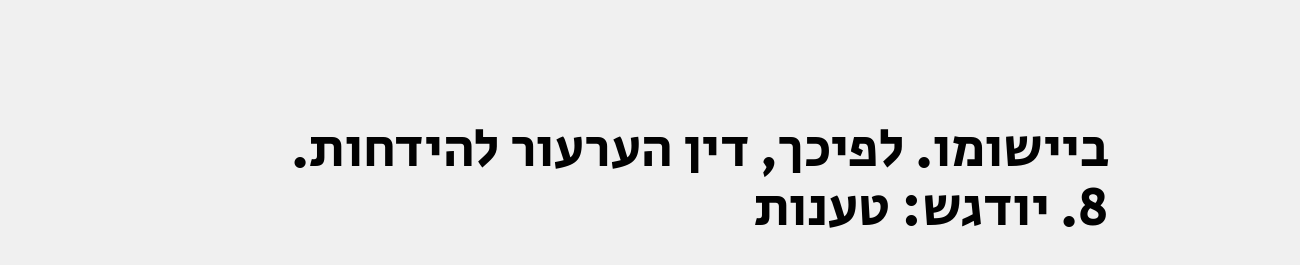ביישומו. לפיכך, דין הערעור להידחות.
8. יודגש: טענות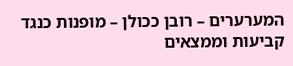המערערים – רובן ככולן – מופנות כנגד קביעות וממצאים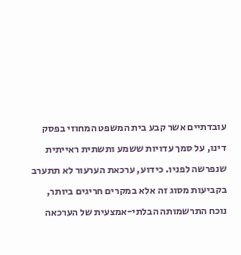עובדתיים אשר קבע בית המשפט המחוזי בפסק דינו, על סמך עדויות ששמע ותשתית ראייתית שנפרשה לפניו. כידוע, ערכאת הערעור לא תתערב בקביעות מסוג זה אלא במקרים חריגים ביותר, נוכח התרשמותה הבלתי-אמצעית של הערכאה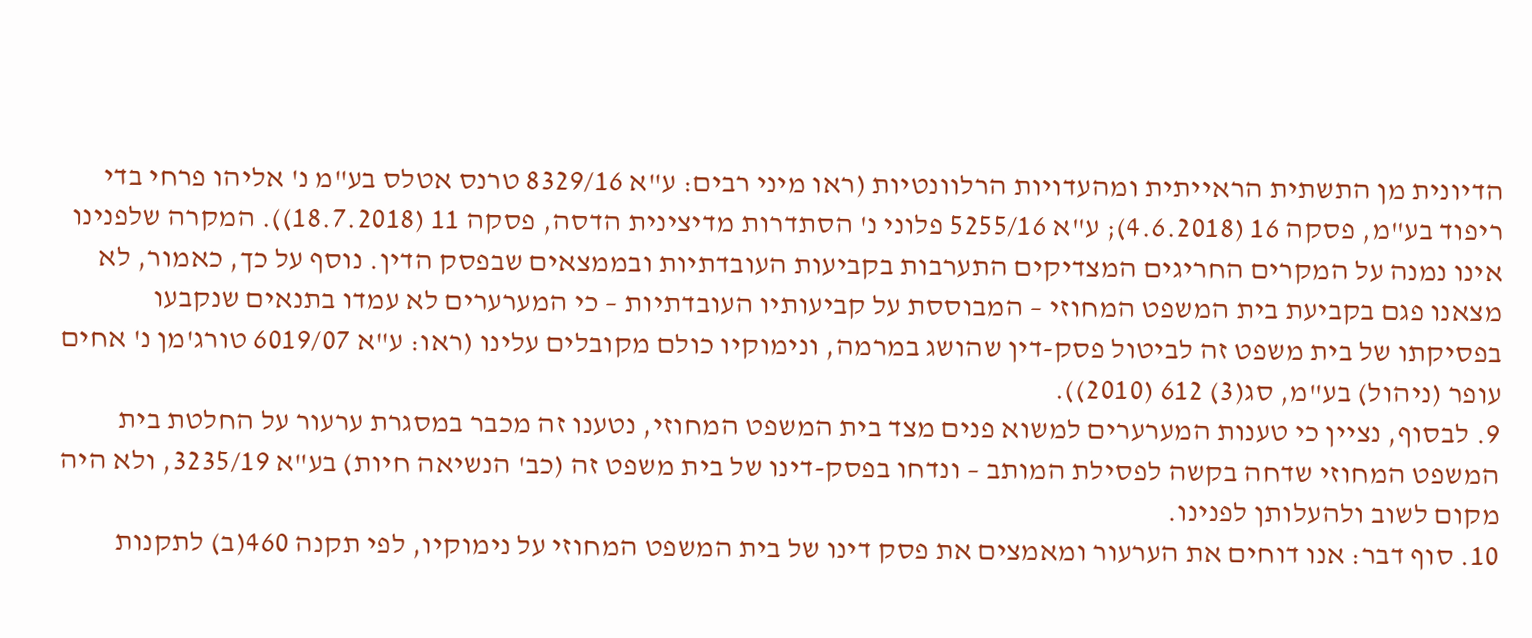הדיונית מן התשתית הראייתית ומהעדויות הרלוונטיות (ראו מיני רבים: ע"א 8329/16 טרנס אטלס בע"מ נ' אליהו פרחי בדי ריפוד בע"מ, פסקה 16 (4.6.2018); ע"א 5255/16 פלוני נ' הסתדרות מדיצינית הדסה, פסקה 11 (18.7.2018)). המקרה שלפנינו אינו נמנה על המקרים החריגים המצדיקים התערבות בקביעות העובדתיות ובממצאים שבפסק הדין. נוסף על כך, כאמור, לא מצאנו פגם בקביעת בית המשפט המחוזי – המבוססת על קביעותיו העובדתיות – כי המערערים לא עמדו בתנאים שנקבעו בפסיקתו של בית משפט זה לביטול פסק-דין שהושג במרמה, ונימוקיו כולם מקובלים עלינו (ראו: ע"א 6019/07 טורג'מן נ' אחים עופר (ניהול) בע"מ, סג(3) 612 (2010)).
9. לבסוף, נציין כי טענות המערערים למשוא פנים מצד בית המשפט המחוזי, נטענו זה מכבר במסגרת ערעור על החלטת בית המשפט המחוזי שדחה בקשה לפסילת המותב – ונדחו בפסק-דינו של בית משפט זה (כב' הנשיאה חיות) בע"א 3235/19, ולא היה מקום לשוב ולהעלותן לפנינו.
10. סוף דבר: אנו דוחים את הערעור ומאמצים את פסק דינו של בית המשפט המחוזי על נימוקיו, לפי תקנה 460(ב) לתקנות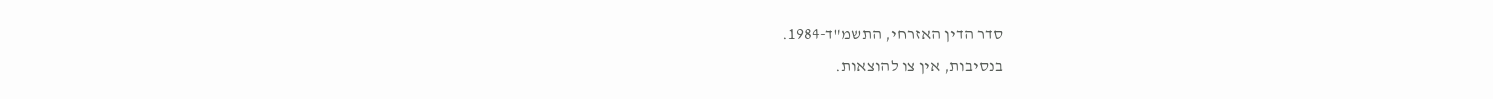סדר הדין האזרחי, התשמ"ד-1984.
בנסיבות, אין צו להוצאות.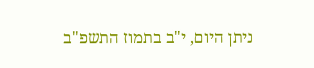ניתן היום, י"ב בתמוז התשפ"ב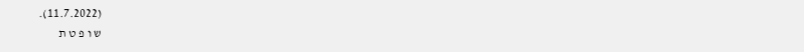(11.7.2022).
ש ו פ ט ת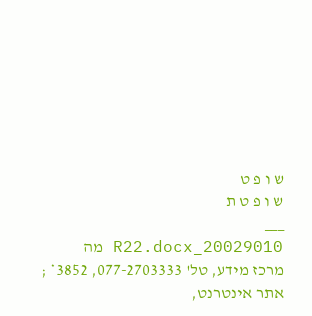ש ו פ ט
ש ו פ ט ת
___
20029010_R22.docx מה
מרכז מידע, טל' 077-2703333, 3852* ; אתר אינטרנט,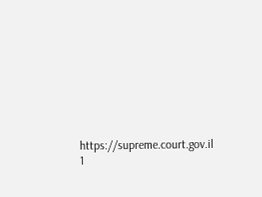https://supreme.court.gov.il
1